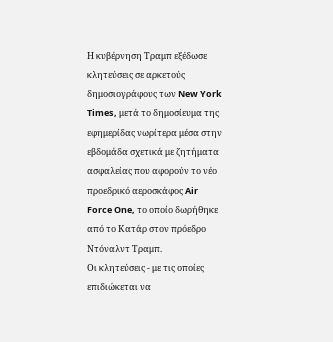Η κυβέρνηση Τραμπ εξέδωσε κλητεύσεις σε αρκετούς δημοσιογράφους των New York Times, μετά το δημοσίευμα της εφημερίδας νωρίτερα μέσα στην εβδομάδα σχετικά με ζητήματα ασφαλείας που αφορούν το νέο προεδρικό αεροσκάφος Air Force One, το οποίο δωρήθηκε από το Κατάρ στον πρόεδρο Ντόναλντ Τραμπ.
Οι κλητεύσεις - με τις οποίες επιδιώκεται να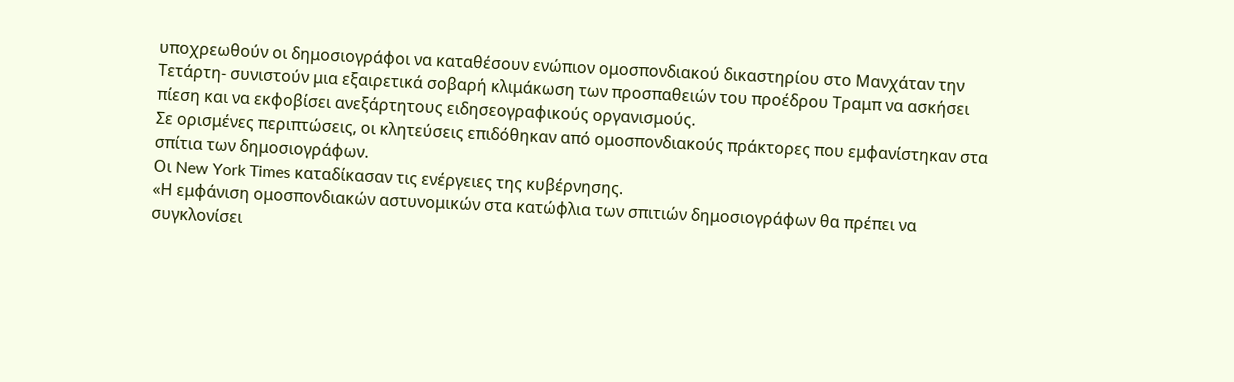υποχρεωθούν οι δημοσιογράφοι να καταθέσουν ενώπιον ομοσπονδιακού δικαστηρίου στο Μανχάταν την Τετάρτη- συνιστούν μια εξαιρετικά σοβαρή κλιμάκωση των προσπαθειών του προέδρου Τραμπ να ασκήσει πίεση και να εκφοβίσει ανεξάρτητους ειδησεογραφικούς οργανισμούς.
Σε ορισμένες περιπτώσεις, οι κλητεύσεις επιδόθηκαν από ομοσπονδιακούς πράκτορες που εμφανίστηκαν στα σπίτια των δημοσιογράφων.
Οι New York Times καταδίκασαν τις ενέργειες της κυβέρνησης.
«Η εμφάνιση ομοσπονδιακών αστυνομικών στα κατώφλια των σπιτιών δημοσιογράφων θα πρέπει να συγκλονίσει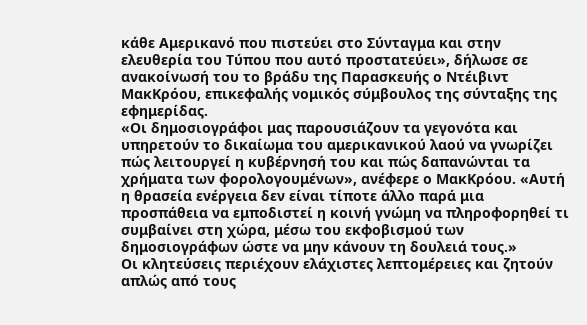κάθε Αμερικανό που πιστεύει στο Σύνταγμα και στην ελευθερία του Τύπου που αυτό προστατεύει», δήλωσε σε ανακοίνωσή του το βράδυ της Παρασκευής ο Ντέιβιντ ΜακΚρόου, επικεφαλής νομικός σύμβουλος της σύνταξης της εφημερίδας.
«Οι δημοσιογράφοι μας παρουσιάζουν τα γεγονότα και υπηρετούν το δικαίωμα του αμερικανικού λαού να γνωρίζει πώς λειτουργεί η κυβέρνησή του και πώς δαπανώνται τα χρήματα των φορολογουμένων», ανέφερε ο ΜακΚρόου. «Αυτή η θρασεία ενέργεια δεν είναι τίποτε άλλο παρά μια προσπάθεια να εμποδιστεί η κοινή γνώμη να πληροφορηθεί τι συμβαίνει στη χώρα, μέσω του εκφοβισμού των δημοσιογράφων ώστε να μην κάνουν τη δουλειά τους.»
Οι κλητεύσεις περιέχουν ελάχιστες λεπτομέρειες και ζητούν απλώς από τους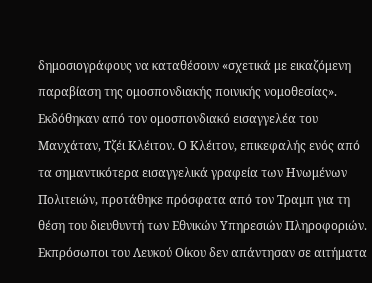δημοσιογράφους να καταθέσουν «σχετικά με εικαζόμενη παραβίαση της ομοσπονδιακής ποινικής νομοθεσίας». Εκδόθηκαν από τον ομοσπονδιακό εισαγγελέα του Μανχάταν, Τζέι Κλέιτον. Ο Κλέιτον, επικεφαλής ενός από τα σημαντικότερα εισαγγελικά γραφεία των Ηνωμένων Πολιτειών, προτάθηκε πρόσφατα από τον Τραμπ για τη θέση του διευθυντή των Εθνικών Υπηρεσιών Πληροφοριών.
Εκπρόσωποι του Λευκού Οίκου δεν απάντησαν σε αιτήματα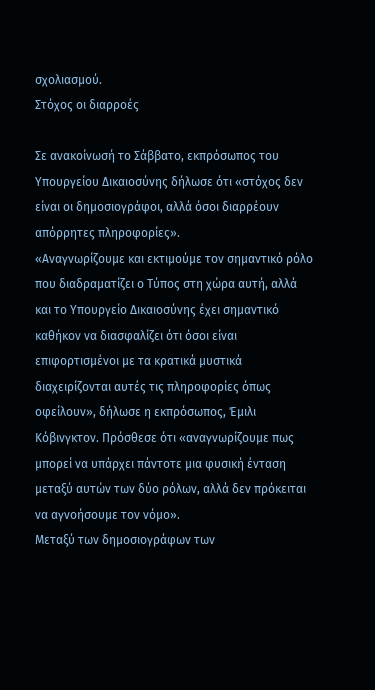σχολιασμού.
Στόχος οι διαρροές

Σε ανακοίνωσή το Σάββατο, εκπρόσωπος του Υπουργείου Δικαιοσύνης δήλωσε ότι «στόχος δεν είναι οι δημοσιογράφοι, αλλά όσοι διαρρέουν απόρρητες πληροφορίες».
«Αναγνωρίζουμε και εκτιμούμε τον σημαντικό ρόλο που διαδραματίζει ο Τύπος στη χώρα αυτή, αλλά και το Υπουργείο Δικαιοσύνης έχει σημαντικό καθήκον να διασφαλίζει ότι όσοι είναι επιφορτισμένοι με τα κρατικά μυστικά διαχειρίζονται αυτές τις πληροφορίες όπως οφείλουν», δήλωσε η εκπρόσωπος, Έμιλι Κόβινγκτον. Πρόσθεσε ότι «αναγνωρίζουμε πως μπορεί να υπάρχει πάντοτε μια φυσική ένταση μεταξύ αυτών των δύο ρόλων, αλλά δεν πρόκειται να αγνοήσουμε τον νόμο».
Μεταξύ των δημοσιογράφων των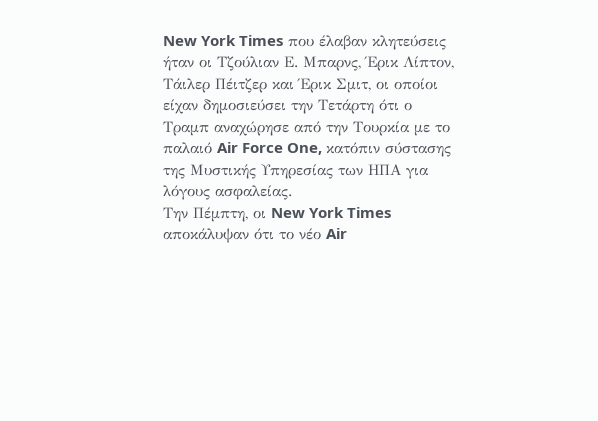New York Times που έλαβαν κλητεύσεις ήταν οι Τζούλιαν Ε. Μπαρνς, Έρικ Λίπτον, Τάιλερ Πέιτζερ και Έρικ Σμιτ, οι οποίοι είχαν δημοσιεύσει την Τετάρτη ότι ο Τραμπ αναχώρησε από την Τουρκία με το παλαιό Air Force One, κατόπιν σύστασης της Μυστικής Υπηρεσίας των ΗΠΑ για λόγους ασφαλείας.
Την Πέμπτη, οι New York Times αποκάλυψαν ότι το νέο Air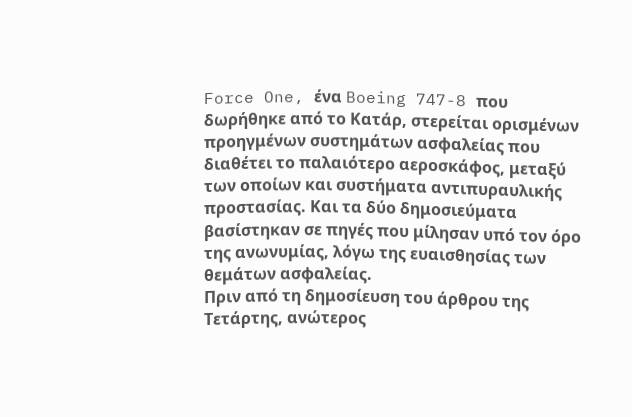Force One, ένα Boeing 747-8 που δωρήθηκε από το Κατάρ, στερείται ορισμένων προηγμένων συστημάτων ασφαλείας που διαθέτει το παλαιότερο αεροσκάφος, μεταξύ των οποίων και συστήματα αντιπυραυλικής προστασίας. Και τα δύο δημοσιεύματα βασίστηκαν σε πηγές που μίλησαν υπό τον όρο της ανωνυμίας, λόγω της ευαισθησίας των θεμάτων ασφαλείας.
Πριν από τη δημοσίευση του άρθρου της Τετάρτης, ανώτερος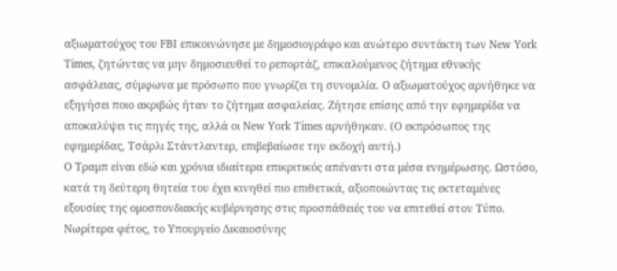αξιωματούχος του FBI επικοινώνησε με δημοσιογράφο και ανώτερο συντάκτη των New York Times, ζητώντας να μην δημοσιευθεί το ρεπορτάζ, επικαλούμενος ζήτημα εθνικής ασφάλειας, σύμφωνα με πρόσωπο που γνωρίζει τη συνομιλία. Ο αξιωματούχος αρνήθηκε να εξηγήσει ποιο ακριβώς ήταν το ζήτημα ασφαλείας. Ζήτησε επίσης από την εφημερίδα να αποκαλύψει τις πηγές της, αλλά οι New York Times αρνήθηκαν. (Ο εκπρόσωπος της εφημερίδας, Τσάρλι Στάντλαντερ, επιβεβαίωσε την εκδοχή αυτή.)
Ο Τραμπ είναι εδώ και χρόνια ιδιαίτερα επικριτικός απέναντι στα μέσα ενημέρωσης. Ωστόσο, κατά τη δεύτερη θητεία του έχει κινηθεί πιο επιθετικά, αξιοποιώντας τις εκτεταμένες εξουσίες της ομοσπονδιακής κυβέρνησης στις προσπάθειές του να επιτεθεί στον Τύπο.
Νωρίτερα φέτος, το Υπουργείο Δικαιοσύνης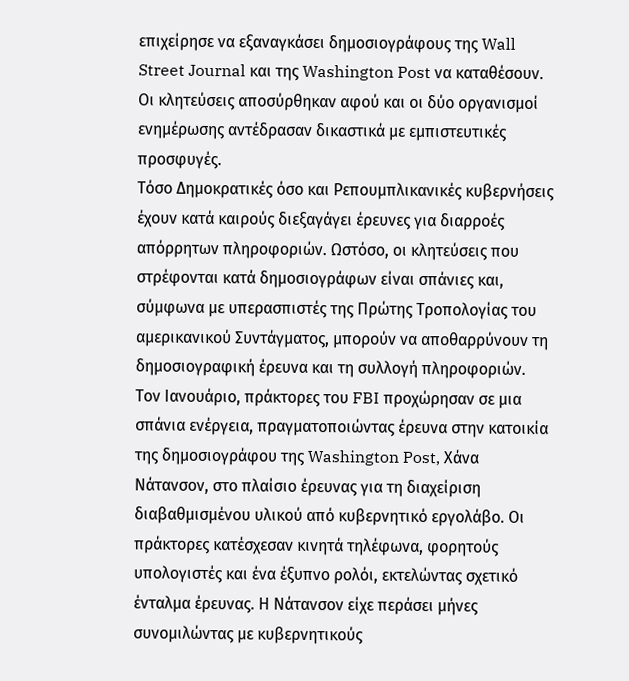επιχείρησε να εξαναγκάσει δημοσιογράφους της Wall Street Journal και της Washington Post να καταθέσουν. Οι κλητεύσεις αποσύρθηκαν αφού και οι δύο οργανισμοί ενημέρωσης αντέδρασαν δικαστικά με εμπιστευτικές προσφυγές.
Τόσο Δημοκρατικές όσο και Ρεπουμπλικανικές κυβερνήσεις έχουν κατά καιρούς διεξαγάγει έρευνες για διαρροές απόρρητων πληροφοριών. Ωστόσο, οι κλητεύσεις που στρέφονται κατά δημοσιογράφων είναι σπάνιες και, σύμφωνα με υπερασπιστές της Πρώτης Τροπολογίας του αμερικανικού Συντάγματος, μπορούν να αποθαρρύνουν τη δημοσιογραφική έρευνα και τη συλλογή πληροφοριών.
Τον Ιανουάριο, πράκτορες του FBI προχώρησαν σε μια σπάνια ενέργεια, πραγματοποιώντας έρευνα στην κατοικία της δημοσιογράφου της Washington Post, Χάνα Νάτανσον, στο πλαίσιο έρευνας για τη διαχείριση διαβαθμισμένου υλικού από κυβερνητικό εργολάβο. Οι πράκτορες κατέσχεσαν κινητά τηλέφωνα, φορητούς υπολογιστές και ένα έξυπνο ρολόι, εκτελώντας σχετικό ένταλμα έρευνας. Η Νάτανσον είχε περάσει μήνες συνομιλώντας με κυβερνητικούς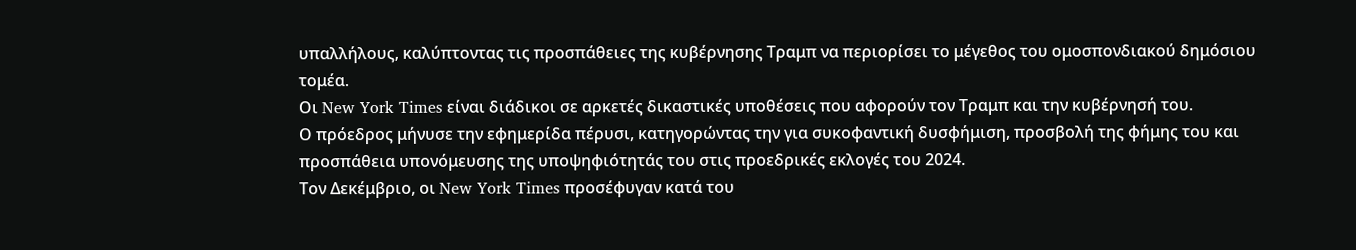υπαλλήλους, καλύπτοντας τις προσπάθειες της κυβέρνησης Τραμπ να περιορίσει το μέγεθος του ομοσπονδιακού δημόσιου τομέα.
Οι New York Times είναι διάδικοι σε αρκετές δικαστικές υποθέσεις που αφορούν τον Τραμπ και την κυβέρνησή του.
Ο πρόεδρος μήνυσε την εφημερίδα πέρυσι, κατηγορώντας την για συκοφαντική δυσφήμιση, προσβολή της φήμης του και προσπάθεια υπονόμευσης της υποψηφιότητάς του στις προεδρικές εκλογές του 2024.
Τον Δεκέμβριο, οι New York Times προσέφυγαν κατά του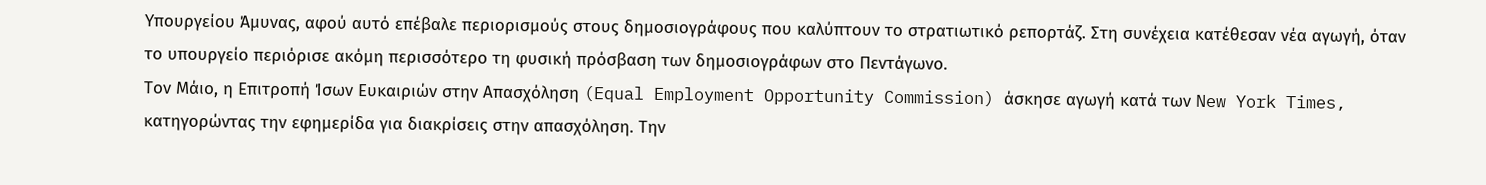Υπουργείου Άμυνας, αφού αυτό επέβαλε περιορισμούς στους δημοσιογράφους που καλύπτουν το στρατιωτικό ρεπορτάζ. Στη συνέχεια κατέθεσαν νέα αγωγή, όταν το υπουργείο περιόρισε ακόμη περισσότερο τη φυσική πρόσβαση των δημοσιογράφων στο Πεντάγωνο.
Τον Μάιο, η Επιτροπή Ίσων Ευκαιριών στην Απασχόληση (Equal Employment Opportunity Commission) άσκησε αγωγή κατά των New York Times, κατηγορώντας την εφημερίδα για διακρίσεις στην απασχόληση. Την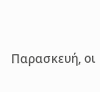Παρασκευή, οι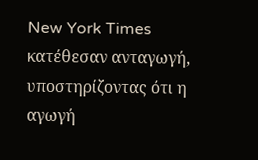New York Times κατέθεσαν ανταγωγή, υποστηρίζοντας ότι η αγωγή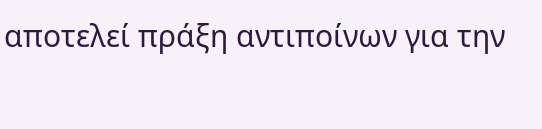αποτελεί πράξη αντιποίνων για την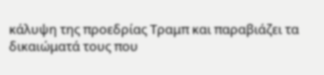κάλυψη της προεδρίας Τραμπ και παραβιάζει τα δικαιώματά τους που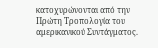κατοχυρώνονται από την Πρώτη Τροπολογία του αμερικανικού Συντάγματος.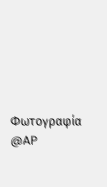Φωτογραφία @AP